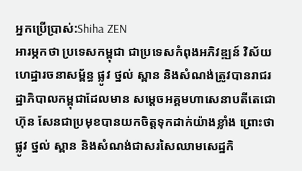អ្នកប្រើប្រាស់:Shiha ZEN
អារម្ភកថា ប្រទេសកម្ពុជា ជាប្រទេសកំពុងអភិវឌ្ឍន៍ វិស័យហេដ្ឋារចនាសម្ព័ន្ធ ផ្លូវ ថ្នល់ ស្ពាន និងសំណង់ត្រូវបានរាជរដ្ឋាភិបាលកម្ពុជាដែលមាន សម្តេចអគ្គមហាសេនាបតីតេជោ ហ៊ុន សែនជាប្រមុខបានយកចិត្តទុកដាក់យ៉ាងខ្លាំង ព្រោះថាផ្លូវ ថ្នល់ ស្ពាន និងសំណង់ជាសរសៃឈាមសេដ្ឋកិ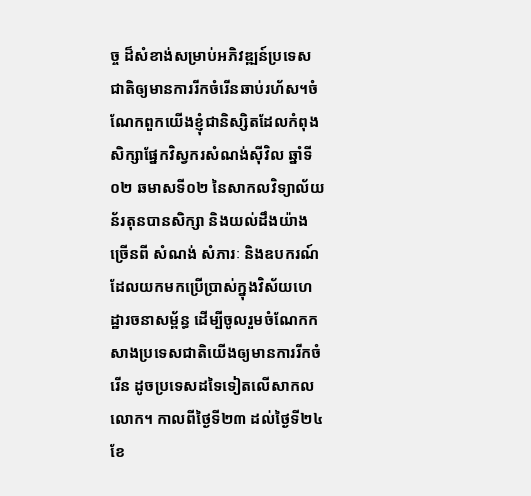ច្ច ដ៏សំខាង់សម្រាប់អភិវឌ្ឍន៍ប្រទេសជាតិឲ្យមានការរីកចំរើនឆាប់រហ័ស។ចំណែកពួកយើងខ្ញុំជានិស្សិតដែលកំពុងសិក្សាផ្នែកវិស្វករសំណង់ស៊ីវិល ឆ្នាំទី០២ ឆមាសទី០២ នៃសាកលវិទ្យាល័យន័រតុនបានសិក្សា និងយល់ដឹងយ៉ាងច្រើនពី សំណង់ សំភារៈ និងឧបករណ៍ដែលយកមកប្រើប្រាស់ក្នុងវិស័យហេដ្ឋារចនាសម្ព័ន្ធ ដើម្បីចូលរួមចំណែកកសាងប្រទេសជាតិយើងឲ្យមានការរីកចំរើន ដូចប្រទេសដទៃទៀតលើសាកលលោក។ កាលពីថ្ងៃទី២៣ ដល់ថ្ងៃទី២៤ ខែ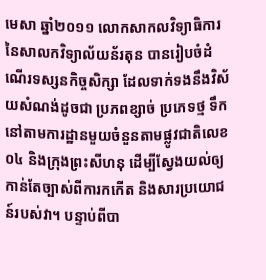មេសា ឆ្នាំ២០១១ លោកសាកលវិទ្យាធិការ នៃសាលកវិទ្យាល័យន័រតុន បានរៀបចំដំណើរទស្សនកិច្ចសិក្សា ដែលទាក់ទងនឹងវិស័យសំណង់ដូចជា ប្រភពខ្សាច់ ប្រភេទថ្ម ទឹក នៅតាមការដ្ឋានមួយចំនួនតាមផ្លូវជាតិលេខ០៤ និងក្រុងព្រះសីហនុ ដើម្បីស្វែងយល់ឲ្យកាន់តែច្បាស់ពីការកកើត និងសារប្រយោជន៍របស់វា។ បន្ទាប់ពីបា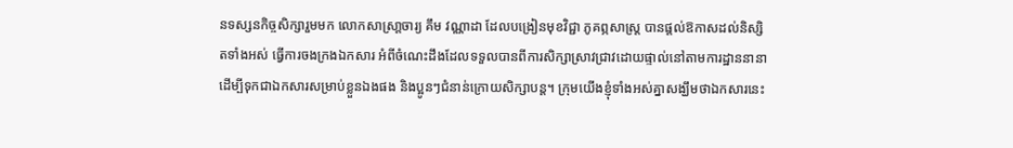នទស្សនកិច្ចសិក្សារួមមក លោកសាស្រា្តចារ្យ គឹម វណ្ណាដា ដែលបង្រៀនមុខវិជ្ជា ភូគព្ភសាស្រ្ត បានផ្តល់ឱកាសដល់និស្សិតទាំងអស់ ធ្វើការចងក្រងឯកសារ អំពីចំណេះដឹងដែលទទួលបានពីការសិក្សាស្រាវជ្រាវដោយផ្ទាល់នៅតាមការដ្ឋាននានា ដើម្បីទុកជាឯកសារសម្រាប់ខ្លួនឯងផង និងប្អូនៗជំនាន់ក្រោយសិក្សាបន្ត។ ក្រុមយើងខ្ញុំទាំងអស់គ្នាសង្ឃឹមថាឯកសារនេះ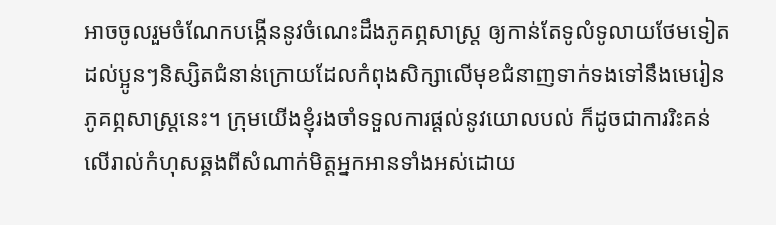អាចចូលរួមចំណែកបង្កើននូវចំណេះដឹងភូគព្ភសាស្រ្ត ឲ្យកាន់តែទូលំទូលាយថែមទៀត ដល់ប្អូនៗនិស្សិតជំនាន់ក្រោយដែលកំពុងសិក្សាលើមុខជំនាញទាក់ទងទៅនឹងមេរៀនភូគព្ភសាស្រ្តនេះ។ ក្រុមយើងខ្ញុំរងចាំទទួលការផ្តល់នូវយោលបល់ ក៏ដូចជាការរិះគន់លើរាល់កំហុសឆ្គងពីសំណាក់មិត្តអ្នកអានទាំងអស់ដោយ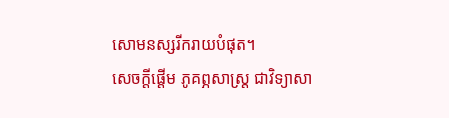សោមនស្សរីករាយបំផុត។
សេចក្តីផ្តើម ភូគព្ភសាស្រ្ត ជាវិទ្យាសា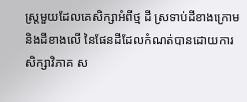ស្រ្តមួយដែលគេសិក្សាអំពីថ្ម ដី ស្រទាប់ដីខាងក្រោម និងដីខាងលើ នៃផែនដីដែលកំណត់បានដោយការសិក្សាវិភាគ ស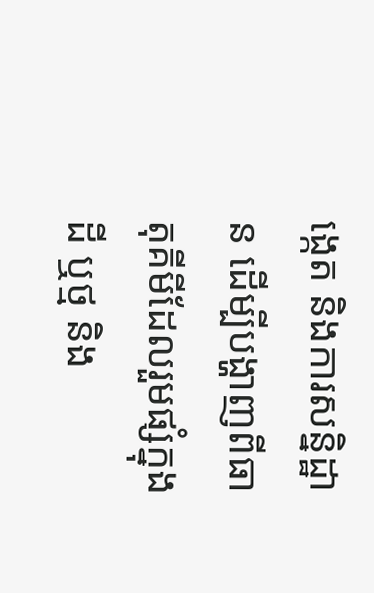ង្កេត និងការសន្និដ្ឋាន ដើម្បីបង្ហាញពីធាតុគីមីដែលរួមផ្សំក្នុងដី ឬថ្ម និង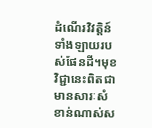ដំណើរវិវត្តិន៍ទាំងឡាយរបស់ផែនដី។មុខវិជ្ជានេះពិតជាមានសារៈសំខាន់ណាស់ស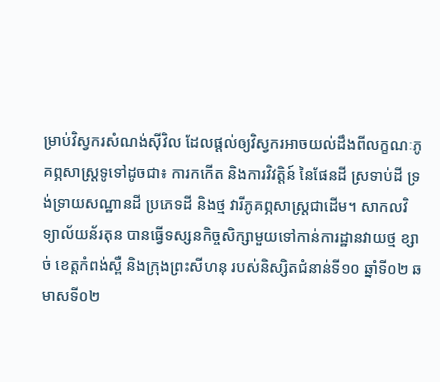ម្រាប់វិស្វករសំណង់ស៊ីវិល ដែលផ្តល់ឲ្យវិស្វករអាចយល់ដឹងពីលក្ខណៈភូគព្ភសាស្រ្តទូទៅដូចជា៖ ការកកើត និងការវិវត្តិន៍ នៃផែនដី ស្រទាប់ដី ទ្រង់ទ្រាយសណ្ឋានដី ប្រភេទដី និងថ្ម វារីភូគព្ភសាស្រ្តជាដើម។ សាកលវិទ្យាល័យន័រតុន បានធ្វើទស្សនកិច្ចសិក្សាមួយទៅកាន់ការដ្ឋានវាយថ្ម ខ្សាច់ ខេត្តកំពង់ស្ពឺ និងក្រុងព្រះសីហនុ របស់និស្សិតជំនាន់ទី១០ ឆ្នាំទី០២ ឆមាសទី០២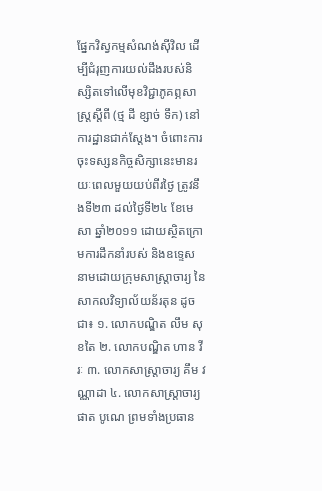ផ្នែកវិស្វកម្មសំណង់ស៊ីវិល ដើម្បីជំរុញការយល់ដឹងរបស់និស្សិតទៅលើមុខវិជ្ជាភូគព្ភសាស្រ្តស្តីពី (ថ្ម ដី ខ្សាច់ ទឹក) នៅការដ្ឋានជាក់ស្តែង។ ចំពោះការចុះទស្សនកិច្ចសិក្សានេះមានរយៈពេលមួយយប់ពីរថ្ងៃ ត្រូវនឹងទី២៣ ដល់ថ្ងៃទី២៤ ខែមេសា ឆ្នាំ២០១១ ដោយស្ថិតក្រោមការដឹកនាំរបស់ និងឧទ្ទេសនាមដោយក្រុមសាស្រ្តាចារ្យ នៃ សាកលវិទ្យាល័យន័រតុន ដូចជា៖ ១. លោកបណ្ឌិត លឹម សុខតៃ ២. លោកបណ្ឌិត ហាន វីរៈ ៣. លោកសាស្រ្តាចារ្យ គឹម វណ្ណាដា ៤. លោកសាស្រ្តាចារ្យ ផាត បូណេ ព្រមទាំងប្រធាន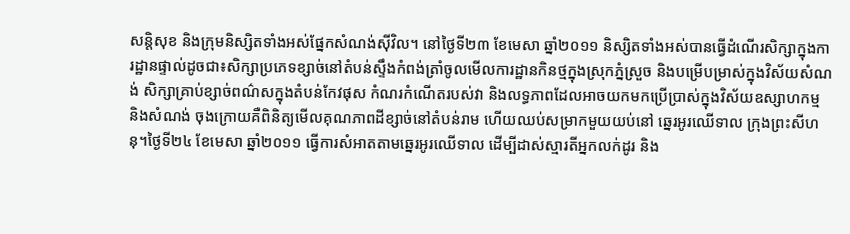សន្តិសុខ និងក្រុមនិស្សិតទាំងអស់ផែ្នកសំណង់ស៊ីវិល។ នៅថ្ងៃទី២៣ ខែមេសា ឆ្នាំ២០១១ និស្សិតទាំងអស់បានធ្វើដំណើរសិក្សាក្នុងការដ្ឋានផ្ទាល់ដូចជា៖សិក្សាប្រភេទខ្សាច់នៅតំបន់ស្ទឹងកំពង់ត្រាំចូលមើលការដ្ឋានកិនថ្មក្នុងស្រុកភ្នំស្រួច និងបម្រើបម្រាស់ក្នុងវិស័យសំណង់ សិក្សាគ្រាប់ខ្សាច់ពណ៌សក្នុងតំបន់កែវផុស កំណរកំណើតរបស់វា និងលទ្ធភាពដែលអាចយកមកប្រើប្រាស់ក្នុងវិស័យឧស្សាហកម្ម និងសំណង់ ចុងក្រោយគឺពិនិត្យមើលគុណភាពដីខ្សាច់នៅតំបន់រាម ហើយឈប់សម្រាកមួយយប់នៅ ឆ្នេរអូរឈើទាល ក្រុងព្រះសីហនុ។ថ្ងៃទី២៤ ខែមេសា ឆ្នាំ២០១១ ធ្វើការសំអាតតាមឆ្នេរអូរឈើទាល ដើម្បីដាស់ស្មារតីអ្នកលក់ដូរ និង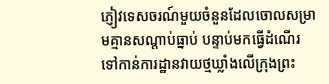ភ្ញៀវទេសចរណ៍មួយចំនួនដែលចោលសម្រាមគ្មានសណ្តាប់ធ្នាប់ បន្ទាប់មកធ្វើដំណើរទៅកាន់ការដ្ឋានវាយថ្មឃ្លាំងលើក្រុងព្រះ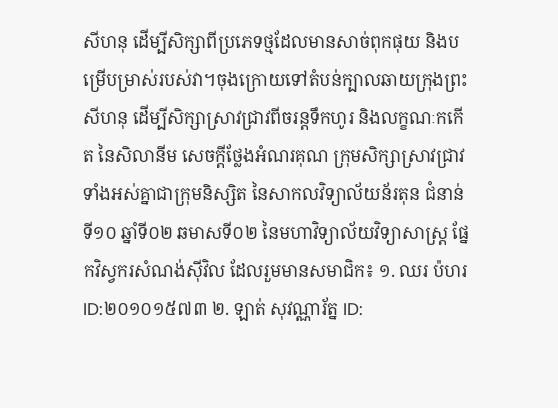សីហនុ ដើម្បីសិក្សាពីប្រភេទថ្មដែលមានសាច់ពុកផុយ និងបម្រើបម្រាស់របស់វា។ចុងក្រោយទៅតំបន់ក្បាលឆាយក្រុងព្រះសីហនុ ដើម្បីសិក្សាស្រាវជ្រាវពីចរន្តទឹកហូរ និងលក្ខណៈកកើត នៃសិលានីម សេចក្តីថ្លែងអំណរគុណ ក្រុមសិក្សាស្រាវជ្រាវទាំងអស់គ្នាជាក្រុមនិស្សិត នៃសាកលវិទ្យាល័យន័រតុន ជំនាន់ទី១០ ឆ្នាំទី០២ ឆមាសទី០២ នៃមហាវិទ្យាល័យវិទ្យាសាស្រ្ត ផ្នែកវិស្វករសំណង់ស៊ីវិល ដែលរួមមានសមាជិក៖ ១. ឈរ ប៉ហរ ID:២០១០១៥៧៣ ២. ឡាត់ សុវណ្ណារ័ត្ន ID: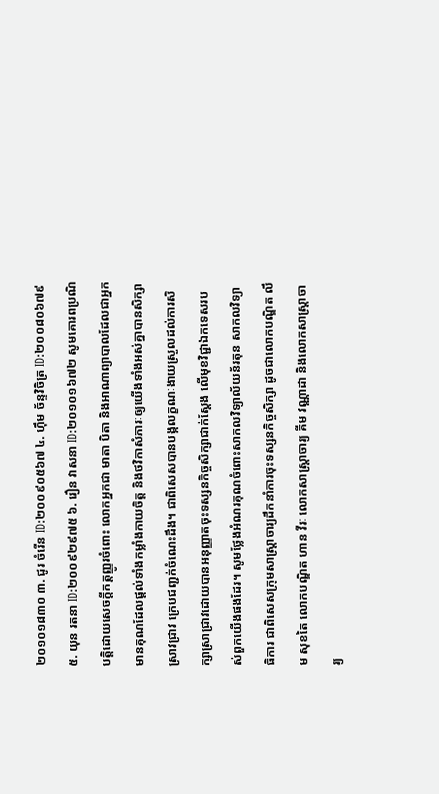២០១០១៨៣០ ៣. ជូរ ចំរើន ID:២០០៩០៥៦៧ ៤. ហ៊ឹម ច័ន្ទវិចិត្រ ID:២០០៨០៦៧៩ ៥. យុន រតនា ID:២០០៩២៩៧៥ ៦. រឿន វាសនា ID:២០១០១៦៧២ សូមគោរពប្រណិបត្តិដោយសេចក្តីកត្តញ្ញូរចំពោះ លោកអ្នកជា មាតា បិតា និងអាណាព្យាបាលដែលជាអ្នកមានគុណដែលផ្តល់ទាំងកម្លាំងកាយចិត្ត និងថវិកាសំភារៈឲ្យយើងទាំងអស់គ្នាបានសិក្សាស្រាវជ្រាវ ក្រេបជញ្ជក់ចំណេះដឹង។ ជាពិសេសបានបង្កលក្ខណៈងាយស្រួលដល់ការសិក្សាស្រាជ្រាវដោយបានអនុញ្ញាតចុះទស្សនកិច្ចសិក្សាជាក់ស្តែង លើមុខវិជ្ជាឯកទេសរបស់ពួកយើងផងដែរ។ សូមថ្លែងអំណរគុណចំពោះសាកលវិទ្យាល័យន័រតុន សាកលវិទ្យាធិការ ជាពិសេសក្រុមសាស្រ្តាចារ្យដឹកនាំការចុះទស្សនកិច្ចសិក្សា ដូចជាលោកបណ្ឌិត លឹម សុខតៃ លោកបណ្ឌិត ហាន វីរៈ លោកសាស្រ្តាចារ្យ គីម វណ្ណាដា និងលោកសាស្រ្តាចារ្យ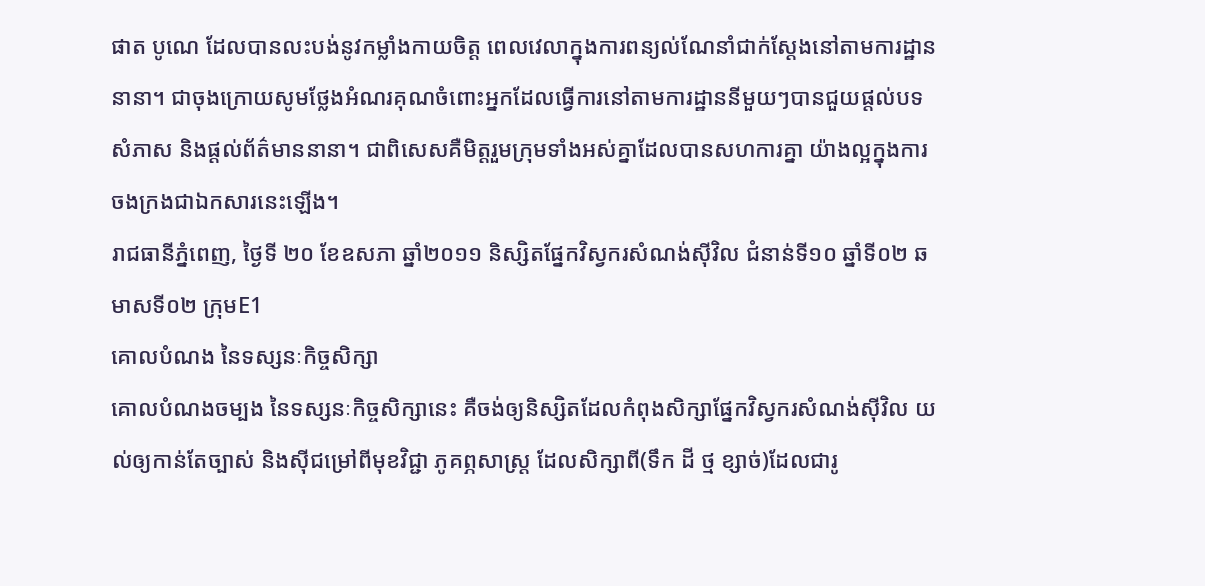ផាត បូណេ ដែលបានលះបង់នូវកម្លាំងកាយចិត្ត ពេលវេលាក្នុងការពន្យល់ណែនាំជាក់ស្តែងនៅតាមការដ្ឋាននានា។ ជាចុងក្រោយសូមថ្លែងអំណរគុណចំពោះអ្នកដែលធ្វើការនៅតាមការដ្ឋាននីមួយៗបានជួយផ្តល់បទសំភាស និងផ្តល់ព័ត៌មាននានា។ ជាពិសេសគឺមិត្តរួមក្រុមទាំងអស់គ្នាដែលបានសហការគ្នា យ៉ាងល្អក្នុងការចងក្រងជាឯកសារនេះឡើង។
រាជធានីភ្នំពេញ, ថ្ងៃទី ២០ ខែឧសភា ឆ្នាំ២០១១ និស្សិតផ្នែកវិស្វករសំណង់ស៊ីវិល ជំនាន់ទី១០ ឆ្នាំទី០២ ឆមាសទី០២ ក្រុមE1
គោលបំណង នៃទស្សនៈកិច្ចសិក្សា
គោលបំណងចម្បង នៃទស្សនៈកិច្ចសិក្សានេះ គឺចង់ឲ្យនិស្សិតដែលកំពុងសិក្សាផ្នែកវិស្វករសំណង់ស៊ីវិល យល់ឲ្យកាន់តែច្បាស់ និងស៊ីជម្រៅពីមុខវិជ្ជា ភូគព្ភសាស្រ្ត ដែលសិក្សាពី(ទឹក ដី ថ្ម ខ្សាច់)ដែលជារូ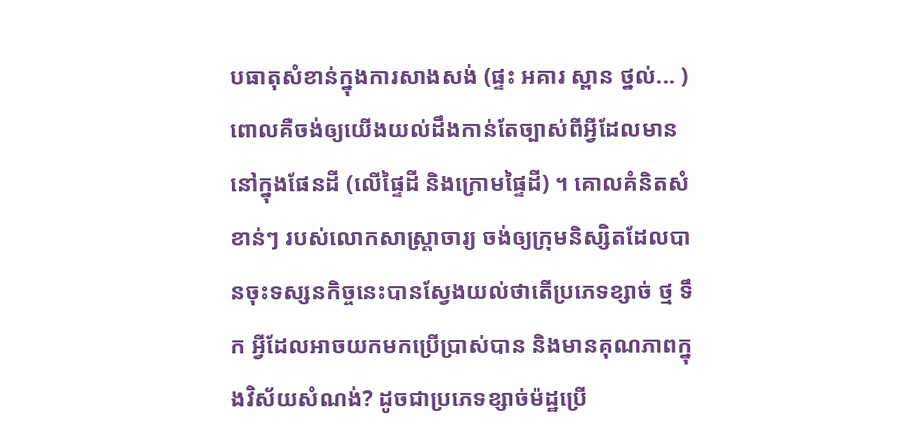បធាតុសំខាន់ក្នុងការសាងសង់ (ផ្ទះ អគារ ស្ពាន ថ្នល់... ) ពោលគឺចង់ឲ្យយើងយល់ដឹងកាន់តែច្បាស់ពីអ្វីដែលមាននៅក្នុងផែនដី (លើផ្ទៃដី និងក្រោមផ្ទៃដី) ។ គោលគំនិតសំខាន់ៗ របស់លោកសាស្រ្តាចារ្យ ចង់ឲ្យក្រុមនិស្សិតដែលបានចុះទស្សនកិច្ចនេះបានស្វែងយល់ថាតើប្រភេទខ្សាច់ ថ្ម ទឹក អ្វីដែលអាចយកមកប្រើប្រាស់បាន និងមានគុណភាពក្នុងវិស័យសំណង់? ដូចជាប្រភេទខ្សាច់ម៉ដ្ឋប្រើ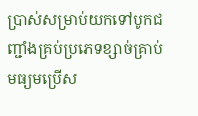ប្រាស់សម្រាប់យកទៅបូកជញ្ជាំងគ្រប់ប្រភេទខ្សាច់គ្រាប់មធ្យមប្រើស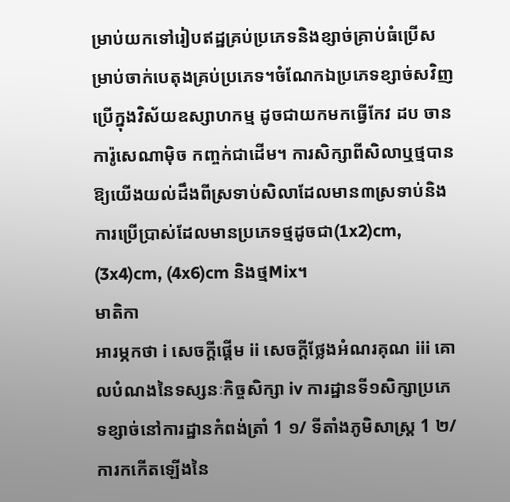ម្រាប់យកទៅរៀបឥដ្ឋគ្រប់ប្រភេទនិងខ្សាច់គ្រាប់ធំប្រើសម្រាប់ចាក់បេតុងគ្រប់ប្រភេទ។ចំណែកឯប្រភេទខ្សាច់សវិញប្រើក្នុងវិស័យឧស្សាហកម្ម ដូចជាយកមកធ្វើកែវ ដប ចាន ការ៉ូសេណាម៉ិច កញ្ចក់ជាដើម។ ការសិក្សាពីសិលាឬថ្មបានឱ្យយើងយល់ដឹងពីស្រទាប់សិលាដែលមាន៣ស្រទាប់និងការប្រើប្រាស់ដែលមានប្រភេទថ្មដូចជា(1x2)cm, (3x4)cm, (4x6)cm និងថ្មMix។
មាតិកា
អារម្ភកថា i សេចក្តីផ្តើម ii សេចក្តីថ្លែងអំណរគុណ iii គោលបំណងនៃទស្សនៈកិច្ចសិក្សា iv ការដ្ឋានទី១សិក្សាប្រភេទខ្សាច់នៅការដ្ឋានកំពង់ត្រាំ 1 ១/ ទីតាំងភូមិសាស្ត្រ 1 ២/ ការកកើតឡើងនៃ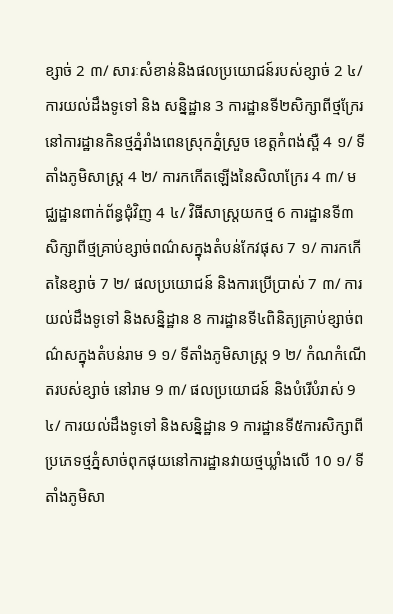ខ្សាច់ 2 ៣/ សារៈសំខាន់និងផលប្រយោជន៍របស់ខ្សាច់ 2 ៤/ ការយល់ដឹងទូទៅ និង សន្និដ្ឋាន 3 ការដ្ឋានទី២សិក្សាពីថ្មក្រែរនៅការដ្ឋានកិនថ្មភ្នំរាំងពេនស្រុកភ្នំស្រួច ខេត្តកំពង់ស្ពឺ 4 ១/ ទីតាំងភូមិសាស្ត្រ 4 ២/ ការកកើតឡើងនៃសិលាក្រែរ 4 ៣/ មជ្ឈដ្ឋានពាក់ព័ន្ធជុំវិញ 4 ៤/ វិធីសាស្ត្រយកថ្ម 6 ការដ្ឋានទី៣សិក្សាពីថ្មគ្រាប់ខ្សាច់ពណ៌សក្នុងតំបន់កែវផុស 7 ១/ ការកកើតនៃខ្សាច់ 7 ២/ ផលប្រយោជន៍ និងការប្រើប្រាស់ 7 ៣/ ការយល់ដឹងទូទៅ និងសន្និដ្ឋាន 8 ការដ្ឋានទី៤ពិនិត្យគ្រាប់ខ្សាច់ពណ៌សក្នុងតំបន់រាម 9 ១/ ទីតាំងភូមិសាស្រ្ត 9 ២/ កំណកំណើតរបស់ខ្សាច់ នៅរាម 9 ៣/ ផលប្រយោជន៍ និងបំរើបំរាស់ 9 ៤/ ការយល់ដឹងទូទៅ និងសន្និដ្ឋាន 9 ការដ្ឋានទី៥ការសិក្សាពីប្រភេទថ្មភ្នំសាច់ពុកផុយនៅការដ្ឋានវាយថ្មឃ្លាំងលើ 10 ១/ ទីតាំងភូមិសា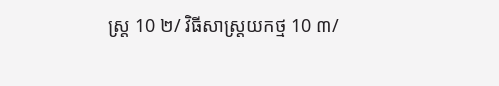ស្រ្ត 10 ២/ វិធីសាស្ត្រយកថ្ម 10 ៣/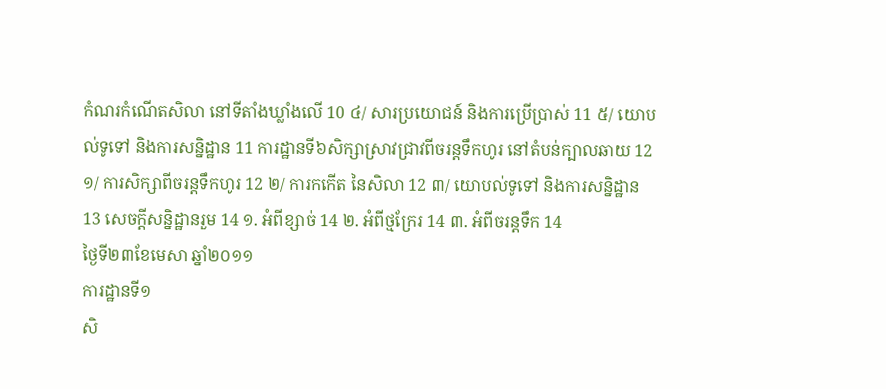កំណរកំណើតសិលា នៅទីតាំងឃ្លាំងលើ 10 ៤/ សារប្រយោជន៍ និងការប្រើប្រាស់ 11 ៥/ យោបល់ទូទៅ និងការសន្និដ្ឋាន 11 ការដ្ឋានទី៦សិក្សាស្រាវជ្រាវពីចរន្តទឹកហូរ នៅតំបន់ក្បាលឆាយ 12 ១/ ការសិក្សាពីចរន្តទឹកហូរ 12 ២/ ការកកើត នៃសិលា 12 ៣/ យោបល់ទូទៅ និងការសន្និដ្ឋាន 13 សេចក្តីសន្និដ្ឋានរួម 14 ១. អំពីខ្សាច់ 14 ២. អំពីថ្មក្រែរ 14 ៣. អំពីចរន្តទឹក 14
ថ្ងៃទី២៣ខែមេសា ឆ្នាំ២០១១
ការដ្ឋានទី១
សិ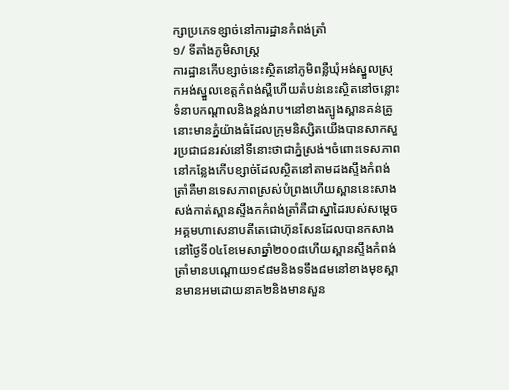ក្សាប្រភេទខ្សាច់នៅការដ្ឋានកំពង់ត្រាំ
១/ ទីតាំងភូមិសាស្ត្រ
ការដ្ឋានកើបខ្សាច់នេះស្ថិតនៅភូមិពន្លឺឃុំអង់ស្នួលស្រុកអង់ស្នួលខេត្តកំពង់ស្ពឺហើយតំបន់នេះស្ថិតនៅចន្លោះទំនាបកណ្តាលនិងខ្ពង់រាប។នៅខាងត្បូងស្ពានគន់គ្រូនោះមានភ្នំយ៉ាងធំដែលក្រុមនិស្សិតយើងបានសាកសួរប្រជាជនរស់នៅទីនោះថាជាភ្នំស្រង់។ចំពោះទេសភាពនៅកន្លែងកើបខ្សាច់ដែលស្ថិតនៅតាមដងស្ទឹងកំពង់ត្រាំគឺមានទេសភាពស្រស់បំព្រងហើយស្ពាននេះសាងសង់កាត់ស្ពានស្ទឹងកកំពង់ត្រាំគឺជាស្នាដៃរបស់សម្តេចអគ្គមហាសេនាបតីតេជោហ៊ុនសែនដែលបានកសាងនៅថ្ងៃទី០៤ខែមេសាឆ្នាំ២០០៨ហើយស្ពានស្ទឹងកំពង់ត្រាំមានបណ្តោយ១៩៨មនិងទទឹង៨មនៅខាងមុខស្ពានមានអមដោយនាគ២និងមានសួន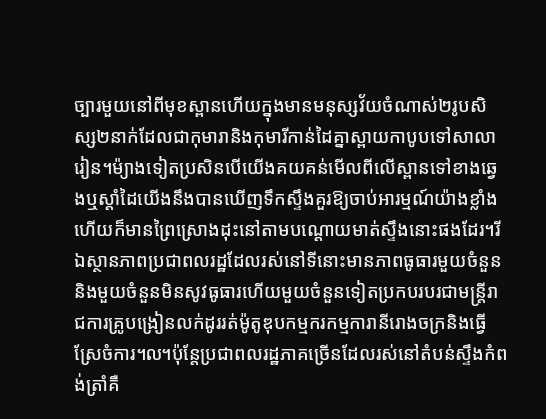ច្បារមួយនៅពីមុខស្ពានហើយក្នុងមានមនុស្សវ័យចំណាស់២រូបសិស្ស២នាក់ដែលជាកុមារានិងកុមារីកាន់ដៃគ្នាស្ពាយកាបូបទៅសាលារៀន។ម៉្យាងទៀតប្រសិនបើយើងគយគន់មើលពីលើស្ពានទៅខាងឆ្វេងឬស្តាំដៃយើងនឹងបានឃើញទឹកស្ទឹងគួរឱ្យចាប់អារម្មណ៍យ៉ាងខ្លាំងហើយក៏មានព្រៃស្រោងដុះនៅតាមបណ្តោយមាត់ស្ទឹងនោះផងដែរ។រីឯស្ថានភាពប្រជាពលរដ្ឋដែលរស់នៅទីនោះមានភាពធូធារមួយចំនួននិងមួយចំនួនមិនសូវធូធារហើយមួយចំនួនទៀតប្រកបរបរជាមន្ត្រីរាជការគ្រូបង្រៀនលក់ដូររត់ម៉ូតូឌុបកម្មករកម្មការានីរោងចក្រនិងធ្វើស្រែចំការ៘ប៉ុន្តែប្រជាពលរដ្ឋភាគច្រើនដែលរស់នៅតំបន់ស្ទឹងកំពង់ត្រាំគឺ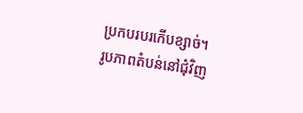ប្រកបរបរកើបខ្សាច់។
រូបភាពតំបន់នៅជុំវិញ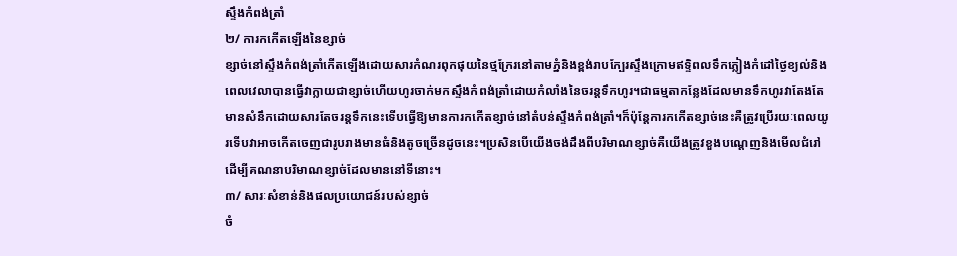ស្ទឹងកំពង់ត្រាំ
២/ ការកកើតឡើងនៃខ្សាច់
ខ្សាច់នៅស្ទឹងកំពង់ត្រាំកើតឡើងដោយសារកំណរពុកផុយនៃថ្មក្រែរនៅតាមភ្នំនិងខ្ពង់រាបក្បែរស្ទឹងក្រោមឥទ្ទិពលទឹកភ្លៀងកំដៅថ្ងៃខ្យល់និងពេលវេលាបានធ្វើវាក្លាយជាខ្សាច់ហើយហូរចាក់មកស្ទឹងកំពង់ត្រាំដោយកំលាំងនៃចរន្តទឹកហូរ។ជាធម្មតាកន្លែងដែលមានទឹកហូរវាតែងតែមានសំនឹកដោយសារតែចរន្តទឹកនេះទើបធ្វើឱ្យមានការកកើតខ្សាច់នៅតំបន់ស្ទឹងកំពង់ត្រាំ។ក៏ប៉ុន្តែការកកើតខ្សាច់នេះគឺត្រូវប្រើរយៈពេលយូរទើបវាអាចកើតចេញជារូបរាងមានធំនិងតូចច្រើនដូចនេះ។ប្រសិនបើយើងចង់ដឹងពីបរិមាណខ្សាច់គឺយើងត្រូវខួងបណ្តេញនិងមើលជំរៅដើម្បីគណនាបរិមាណខ្សាច់ដែលមាននៅទីនោះ។
៣/ សារៈសំខាន់និងផលប្រយោជន៍របស់ខ្សាច់
ចំ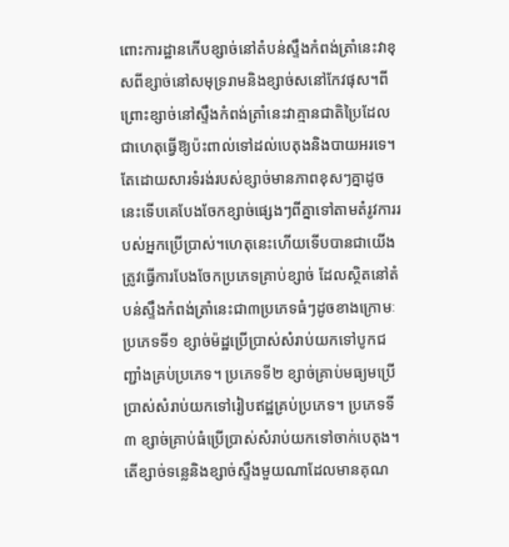ពោះការដ្ឋានកើបខ្សាច់នៅតំបន់ស្ទឹងកំពង់ត្រាំនេះវាខុសពីខ្សាច់នៅសមុទ្ររាមនិងខ្សាច់សនៅកែវផុស។ពីព្រោះខ្សាច់នៅស្ទឹងកំពង់ត្រាំនេះវាគ្មានជាតិប្រៃដែលជាហេតុធ្វើឱ្យប៉ះពាល់ទៅដល់បេតុងនិងបាយអរទេ។តែដោយសារទំរង់របស់ខ្សាច់មានភាពខុសៗគ្នាដូចនេះទើបគេបែងចែកខ្សាច់ផ្សេងៗពីគ្នាទៅតាមតំរូវការរបស់អ្នកប្រើប្រាស់។ហេតុនេះហើយទើបបានជាយើងត្រូវធ្វើការបែងចែកប្រភេទគ្រាប់ខ្សាច់ ដែលស្ថិតនៅតំបន់ស្ទឹងកំពង់ត្រាំនេះជា៣ប្រភេទធំៗដូចខាងក្រោមៈ ប្រភេទទី១ ខ្សាច់ម៉ដ្ឋប្រើប្រាស់សំរាប់យកទៅបូកជញ្ជាំងគ្រប់ប្រភេទ។ ប្រភេទទី២ ខ្សាច់គ្រាប់មធ្យមប្រើប្រាស់សំរាប់យកទៅរៀបឥដ្ឋគ្រប់ប្រភេទ។ ប្រភេទទី៣ ខ្សាច់គ្រាប់ធំប្រើប្រាស់សំរាប់យកទៅចាក់បេតុង។
តើខ្សាច់ទន្លេនិងខ្សាច់ស្ទឹងមួយណាដែលមានគុណ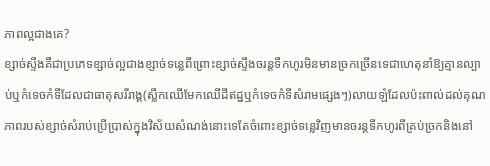ភាពល្អជាងគេ?
ខ្សាច់ស្ទឹងគឺជាប្រភេទខ្សាច់ល្អជាងខ្សាច់ទន្លេពីព្រោះខ្សាច់ស្ទឹងចរន្តទឹកហូរមិនមានច្រកច្រើនទេជាហេតុនាំឱ្យគ្មានល្បាប់ឬកំទេចកំទីដែលជាធាតុសរីរាង្គ(ស្លឹកឈើមែកឈើដីឥដ្ឋឬកំទេចកំទីសំរាមផ្សេងៗ)លាយឡំដែលប៉ះពាល់ដល់គុណភាពរបស់ខ្សាច់សំរាប់ប្រើប្រាស់ក្នុងវិស័យសំណង់នោះទេតែចំពោះខ្សាច់ទន្លេវិញមានចរន្តទឹកហូរពីគ្រប់ច្រកនិងនៅ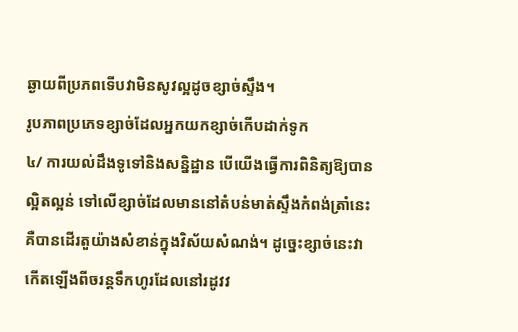ឆ្ងាយពីប្រភពទើបវាមិនសូវល្អដូចខ្សាច់ស្ទឹង។
រូបភាពប្រភេទខ្សាច់ដែលអ្នកយកខ្សាច់កើបដាក់ទូក
៤/ ការយល់ដឹងទូទៅនិងសន្និដ្ឋាន បើយើងធ្វើការពិនិត្យឱ្យបានល្អិតល្អន់ ទៅលើខ្សាច់ដែលមាននៅតំបន់មាត់ស្ទឹងកំពង់ត្រាំនេះគឺបានដើរតួយ៉ាងសំខាន់ក្នុងវិស័យសំណង់។ ដូច្នេះខ្សាច់នេះវាកើតឡើងពីចរន្តទឹកហូរដែលនៅរដូវវ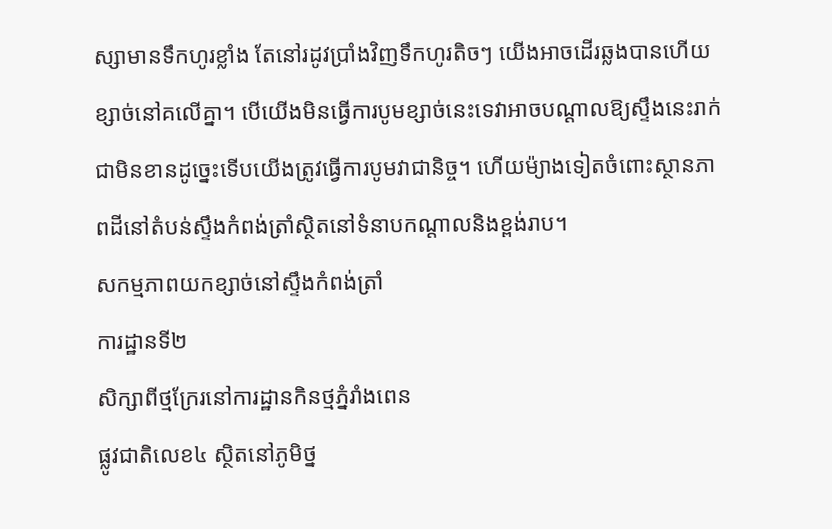ស្សាមានទឹកហូរខ្លាំង តែនៅរដូវប្រាំងវិញទឹកហូរតិចៗ យើងអាចដើរឆ្លងបានហើយខ្សាច់នៅគលើគ្នា។ បើយើងមិនធ្វើការបូមខ្សាច់នេះទេវាអាចបណ្តាលឱ្យស្ទឹងនេះរាក់ជាមិនខានដូច្នេះទើបយើងត្រូវធ្វើការបូមវាជានិច្ច។ ហើយម៉្យាងទៀតចំពោះស្ថានភាពដីនៅតំបន់ស្ទឹងកំពង់ត្រាំស្ថិតនៅទំនាបកណ្តាលនិងខ្ពង់រាប។
សកម្មភាពយកខ្សាច់នៅស្ទឹងកំពង់ត្រាំ
ការដ្ឋានទី២
សិក្សាពីថ្មក្រែរនៅការដ្ឋានកិនថ្មភ្នំរាំងពេន
ផ្លូវជាតិលេខ៤ ស្ថិតនៅភូមិថ្ន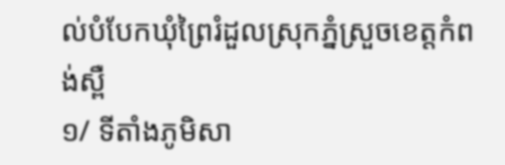ល់បំបែកឃុំព្រៃរំដួលស្រុកភ្នំស្រួចខេត្តកំពង់ស្ពឺ
១/ ទីតាំងភូមិសា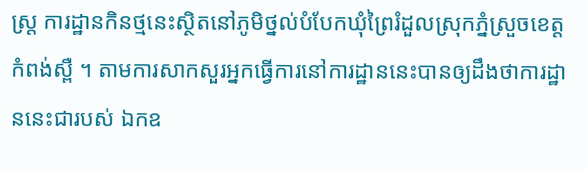ស្ត្រ ការដ្ឋានកិនថ្មនេះស្ថិតនៅភូមិថ្នល់បំបែកឃុំព្រៃរំដួលស្រុកភ្នំស្រួចខេត្តកំពង់ស្ពឺ ។ តាមការសាកសួរអ្នកធ្វើការនៅការដ្ឋាននេះបានឲ្យដឹងថាការដ្ឋាននេះជារបស់ ឯកឧ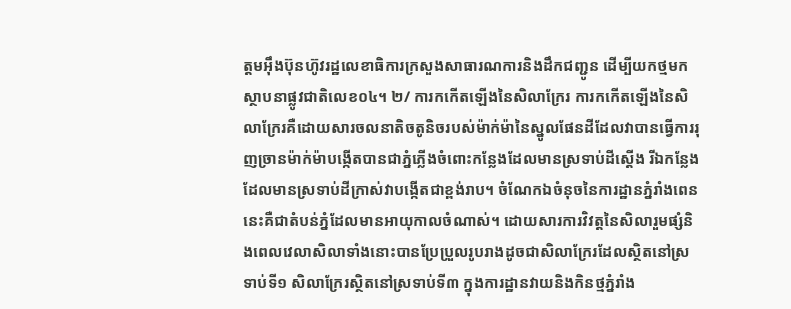ត្តមអ៊ឹងប៊ុនហ៊ូវរដ្ឋលេខាធិការក្រសួងសាធារណការនិងដឹកជញ្ជូន ដើម្បីយកថ្មមកស្ថាបនាផ្លូវជាតិលេខ០៤។ ២/ ការកកើតឡើងនៃសិលាក្រែរ ការកកើតឡើងនៃសិលាក្រែរគឺដោយសារចលនាតិចតូនិចរបស់ម៉ាក់ម៉ានៃស្នូលផែនដីដែលវាបានធ្វើការរុញច្រានម៉ាក់ម៉ាបង្កើតបានជាភ្នំភ្លើងចំពោះកន្លែងដែលមានស្រទាប់ដីស្តើង រីឯកន្លែងដែលមានស្រទាប់ដីក្រាស់វាបង្កើតជាខ្ពង់រាប។ ចំណែកឯចំនុចនៃការដ្ឋានភ្នំរាំងពេននេះគឺជាតំបន់ភ្នំដែលមានអាយុកាលចំណាស់។ ដោយសារការវិវត្តនៃសិលារួមផ្សំនិងពេលវេលាសិលាទាំងនោះបានប្រែប្រួលរូបរាងដូចជាសិលាក្រែរដែលស្ថិតនៅស្រទាប់ទី១ សិលាក្រែរស្ថិតនៅស្រទាប់ទី៣ ក្នុងការដ្ឋានវាយនិងកិនថ្មភ្នំរាំង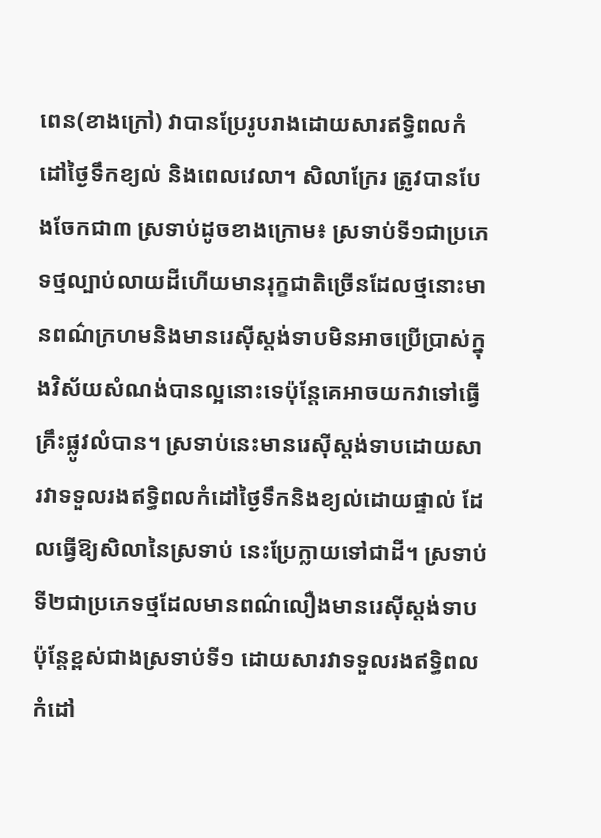ពេន(ខាងក្រៅ) វាបានប្រែរូបរាងដោយសារឥទ្ធិពលកំដៅថ្ងៃទឹកខ្យល់ និងពេលវេលា។ សិលាក្រែរ ត្រូវបានបែងចែកជា៣ ស្រទាប់ដូចខាងក្រោម៖ ស្រទាប់ទី១ជាប្រភេទថ្មល្បាប់លាយដីហើយមានរុក្ខជាតិច្រើនដែលថ្មនោះមានពណ៌ក្រហមនិងមានរេស៊ីស្តង់ទាបមិនអាចប្រើប្រាស់ក្នុងវិស័យសំណង់បានល្អនោះទេប៉ុន្តែគេអាចយកវាទៅធ្វើគ្រឹះផ្លូវលំបាន។ ស្រទាប់នេះមានរេស៊ីស្តង់ទាបដោយសារវាទទួលរងឥទ្ធិពលកំដៅថ្ងៃទឹកនិងខ្យល់ដោយផ្ទាល់ ដែលធ្វើឱ្យសិលានៃស្រទាប់ នេះប្រែក្លាយទៅជាដី។ ស្រទាប់ទី២ជាប្រភេទថ្មដែលមានពណ៌លឿងមានរេស៊ីស្តង់ទាប ប៉ុន្តែខ្ពស់ជាងស្រទាប់ទី១ ដោយសារវាទទួលរងឥទ្ធិពលកំដៅ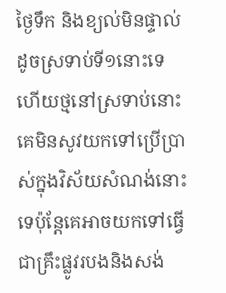ថ្ងៃទឹក និងខ្យល់មិនផ្ទាល់ដូចស្រទាប់ទី១នោះទេ ហើយថ្មនៅស្រទាប់នោះគេមិនសូវយកទៅប្រើប្រាស់ក្នុងវិស័យសំណង់នោះទេប៉ុន្តែគេអាចយកទៅធ្វើជាគ្រឹះផ្លូវរបងនិងសង់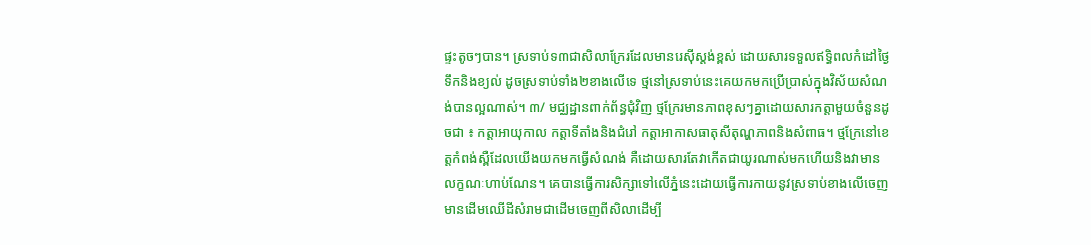ផ្ទះតូចៗបាន។ ស្រទាប់ទ៣ជាសិលាក្រែរដែលមានរេស៊ីស្តង់ខ្ពស់ ដោយសារទទួលឥទ្ធិពលកំដៅថ្ងៃទឹកនិងខ្យល់ ដូចស្រទាប់ទាំង២ខាងលើទេ ថ្មនៅស្រទាប់នេះគេយកមកប្រើប្រាស់ក្នុងវិស័យសំណង់បានល្អណាស់។ ៣/ មជ្ឈដ្ឋានពាក់ព័ន្ធជុំវិញ ថ្មក្រែរមានភាពខុសៗគ្នាដោយសារកត្តាមួយចំនួនដូចជា ៖ កត្តាអាយុកាល កត្តាទីតាំងនិងជំរៅ កត្តាអាកាសធាតុសីតុណ្ហភាពនិងសំពាធ។ ថ្មក្រែនៅខេត្តកំពង់ស្ពឺដែលយើងយកមកធ្វើសំណង់ គឺដោយសារតែវាកើតជាយូរណាស់មកហើយនិងវាមានលក្ខណៈហាប់ណែន។ គេបានធ្វើការសិក្សាទៅលើភ្នំនេះដោយធ្វើការកាយនូវស្រទាប់ខាងលើចេញមានដើមឈើដីសំរាមជាដើមចេញពីសិលាដើម្បី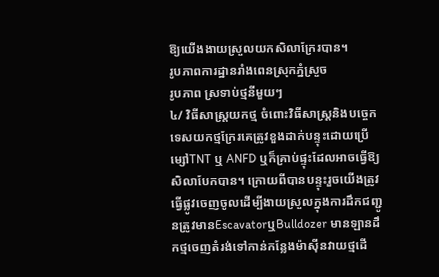ឱ្យយើងងាយស្រួលយកសិលាក្រែរបាន។
រូបភាពការដ្ឋានរាំងពេនស្រុកភ្នំស្រួច
រូបភាព ស្រទាប់ថ្មនីមួយៗ
៤/ វិធីសាស្ត្រយកថ្ម ចំពោះវិធីសាស្ត្រនិងបច្ចេកទេសយកថ្មក្រែរគេត្រូវខួងដាក់បន្ទុះដោយប្រើម្សៅTNT ឬ ANFD ឬក៏គ្រាប់ផ្ទុះដែលអាចធ្វើឱ្យសិលាបែកបាន។ ក្រោយពីបានបន្ទុះរួចយើងត្រូវធ្វើផ្លូវចេញចូលដើម្បីងាយស្រួលក្នុងការដឹកជញ្ជូនត្រូវមានEscavatorឬBulldozer មានឡានដឹកថ្មចេញតំរង់ទៅកាន់កន្លែងម៉ាស៊ីនវាយថ្មដើ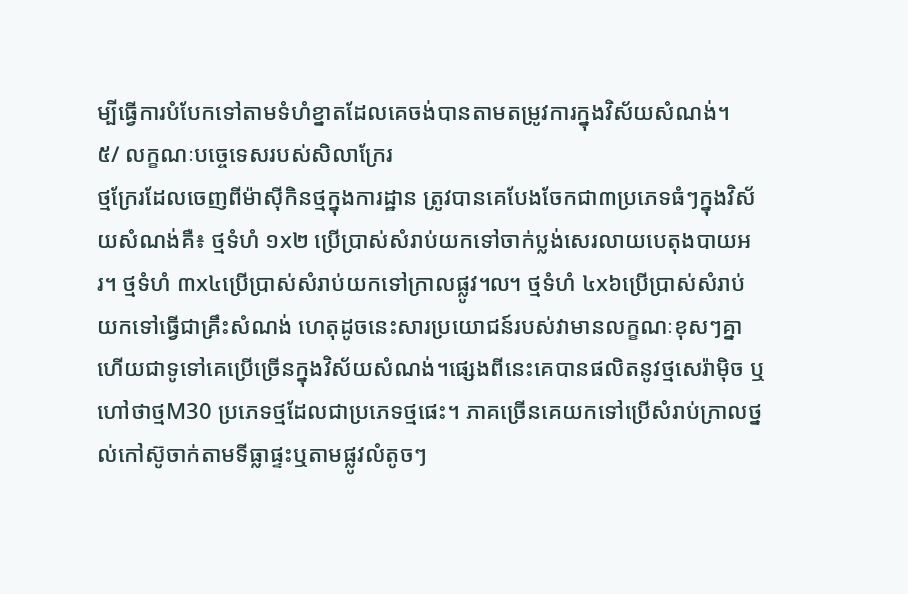ម្បីធ្វើការបំបែកទៅតាមទំហំខ្នាតដែលគេចង់បានតាមតម្រូវការក្នុងវិស័យសំណង់។
៥/ លក្ខណៈបច្ចេទេសរបស់សិលាក្រែរ
ថ្មក្រែរដែលចេញពីម៉ាស៊ីកិនថ្មក្នុងការដ្ឋាន ត្រូវបានគេបែងចែកជា៣ប្រភេទធំៗក្នុងវិស័យសំណង់គឺ៖ ថ្មទំហំ ១x២ ប្រើប្រាស់សំរាប់យកទៅចាក់ប្លង់សេរលាយបេតុងបាយអរ។ ថ្មទំហំ ៣x៤ប្រើប្រាស់សំរាប់យកទៅក្រាលផ្លូវ៘ ថ្មទំហំ ៤x៦ប្រើប្រាស់សំរាប់យកទៅធ្វើជាគ្រឹះសំណង់ ហេតុដូចនេះសារប្រយោជន៍របស់វាមានលក្ខណៈខុសៗគ្នាហើយជាទូទៅគេប្រើច្រើនក្នុងវិស័យសំណង់។ផ្សេងពីនេះគេបានផលិតនូវថ្មសេរ៉ាម៉ិច ឬហៅថាថ្មM30 ប្រភេទថ្មដែលជាប្រភេទថ្មផេះ។ ភាគច្រើនគេយកទៅប្រើសំរាប់ក្រាលថ្នល់កៅស៊ូចាក់តាមទីធ្លាផ្ទះឬតាមផ្លូវលំតូចៗ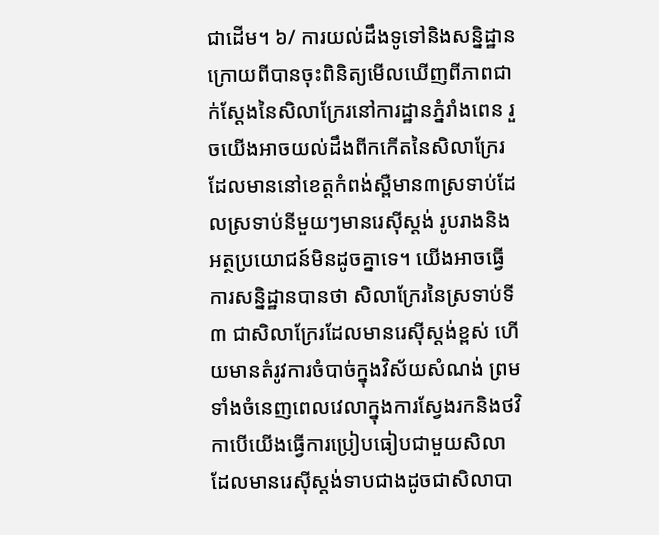ជាដើម។ ៦/ ការយល់ដឹងទូទៅនិងសន្និដ្ឋាន ក្រោយពីបានចុះពិនិត្យមើលឃើញពីភាពជាក់ស្តែងនៃសិលាក្រែរនៅការដ្ឋានភ្នំរាំងពេន រួចយើងអាចយល់ដឹងពីកកើតនៃសិលាក្រែរដែលមាននៅខេត្តកំពង់ស្ពឺមាន៣ស្រទាប់ដែលស្រទាប់នីមួយៗមានរេស៊ីស្តង់ រូបរាងនិងអត្ថប្រយោជន៍មិនដូចគ្នាទេ។ យើងអាចធ្វើការសន្និដ្ឋានបានថា សិលាក្រែរនៃស្រទាប់ទី៣ ជាសិលាក្រែរដែលមានរេស៊ីស្តង់ខ្ពស់ ហើយមានតំរូវការចំបាច់ក្នុងវិស័យសំណង់ ព្រមទាំងចំនេញពេលវេលាក្នុងការស្វែងរកនិងថវិកាបើយើងធ្វើការប្រៀបធៀបជាមួយសិលាដែលមានរេស៊ីស្តង់ទាបជាងដូចជាសិលាបា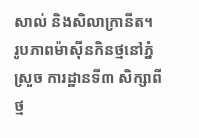សាល់ និងសិលាក្រានីត។
រូបភាពម៉ាស៊ីនកិនថ្មនៅភ្នំស្រួច ការដ្ឋានទី៣ សិក្សាពីថ្ម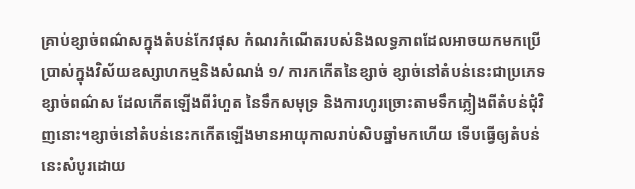គ្រាប់ខ្សាច់ពណ៌សក្នុងតំបន់កែវផុស កំណរកំណើតរបស់និងលទ្ធភាពដែលអាចយកមកប្រើប្រាស់ក្នុងវិស័យឧស្សាហកម្មនិងសំណង់ ១/ ការកកើតនៃខ្សាច់ ខ្សាច់នៅតំបន់នេះជាប្រភេទខ្សាច់ពណ៌ស ដែលកើតឡើងពីរំហួត នៃទឹកសមុទ្រ និងការហូរច្រោះតាមទឹកភ្លៀងពីតំបន់ជុំវិញនោះ។ខ្សាច់នៅតំបន់នេះកកើតឡើងមានអាយុកាលរាប់សិបឆ្នាំមកហើយ ទើបធ្វើឲ្យតំបន់នេះសំបូរដោយ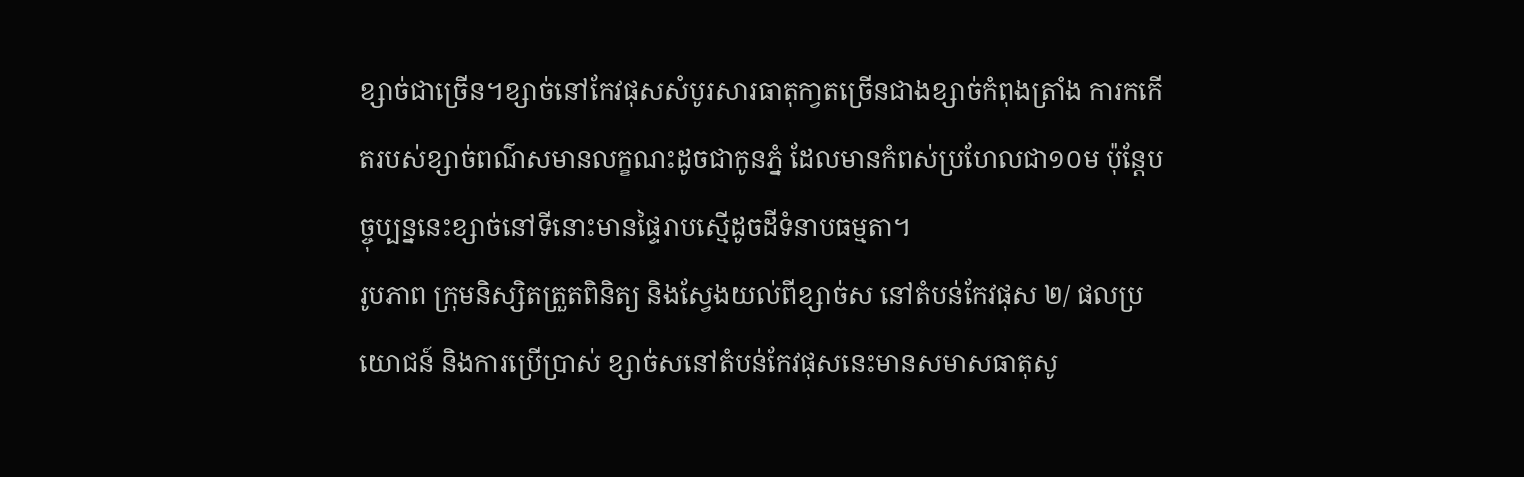ខ្សាច់ជាច្រើន។ខ្សាច់នៅកែវផុសសំបូរសារធាតុកា្វតច្រើនជាងខ្សាច់កំពុងត្រាំង ការកកើតរបស់ខ្សាច់ពណ៌សមានលក្ខណះដូចជាកូនភ្នំ ដែលមានកំពស់ប្រហែលជា១០ម ប៉ុន្តែបច្ចុប្បន្ននេះខ្សាច់នៅទីនោះមានផៃ្ទរាបស្មើដូចដីទំនាបធម្មតា។
រូបភាព ក្រុមនិស្សិតត្រួតពិនិត្យ និងស្វែងយល់ពីខ្សាច់ស នៅតំបន់កែវផុស ២/ ផលប្រយោជន៍ និងការប្រើប្រាស់ ខ្សាច់សនៅតំបន់កែវផុសនេះមានសមាសធាតុសូ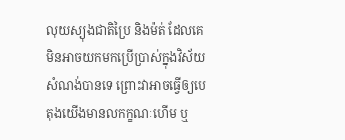លុយស្យុងជាតិប្រៃ និងម៉ត់ ដែលគេមិនអាចយកមកប្រើប្រាស់ក្នុងវិស័យសំណង់បានទេ ព្រោះវាអាចធ្វើឲ្យបេតុងយើងមានលកក្ខណៈហើម ឬ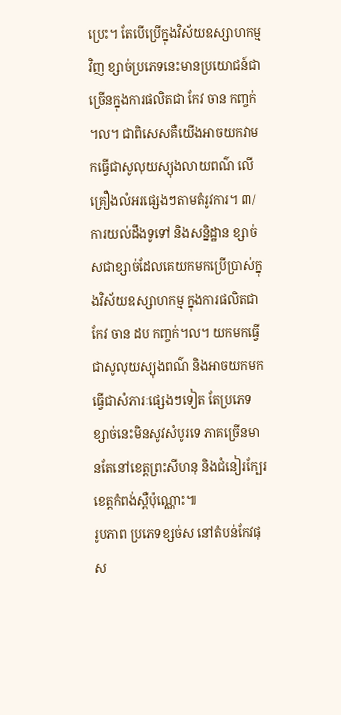ប្រេះ។ តែបើប្រើក្នុងវិស័យឧស្សាហកម្មវិញ ខ្សាច់ប្រភេទនេះមានប្រយោជន៍ជាច្រើនក្នុងការផលិតជា កែវ ចាន កញ្ចក់ ។ល។ ជាពិសេសគឺយើងអាចយកវាមកធ្វើជាសូលុយស្យុងលាយពណ៌ លើគ្រឿងលំអរផ្សេងៗតាមតំរូវការ។ ៣/ ការយល់ដឹងទូទៅ និងសន្និដ្ឋាន ខ្សាច់សជាខ្សាច់ដែលគេយកមកប្រើប្រាស់ក្នុងវិស័យឧស្សាហកម្ម ក្នុងការផលិតជា កែវ ចាន ដប កញ្ចក់។ល។ យកមកធ្វើជាសូលុយស្យុងពណ៌ និងអាចយកមកធ្វើជាសំភារៈផ្សេងៗទៀត តែប្រភេទខ្សាច់នេះមិនសូវសំបូរទេ ភាគច្រើនមានតែនៅខេត្តព្រះសីហនុ និងជំនៀរក្បែរខេត្តកំពង់ស្ពឺប៉ុណ្ណោះ៕
រូបភាព ប្រភេទខ្សច់ស នៅតំបន់កែវផុស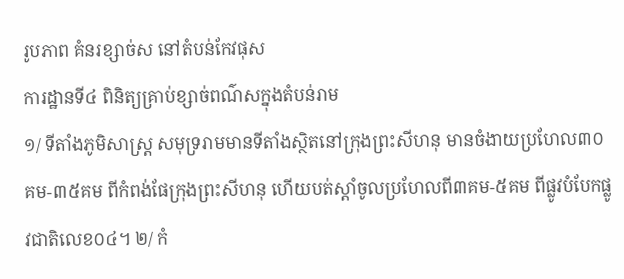រូបភាព គំនរខ្សាច់ស នៅតំបន់កែវផុស
ការដ្ឋានទី៤ ពិនិត្យគ្រាប់ខ្សាច់ពណ៌សក្នុងតំបន់រាម
១/ ទីតាំងភូមិសាស្រ្ត សមុទ្ររាមមានទីតាំងស្ថិតនៅក្រុងព្រះសីហនុ មានចំងាយប្រហែល៣០គម-៣៥គម ពីកំពង់ផែក្រុងព្រះសីហនុ ហើយបត់ស្តាំចូលប្រហែលពី៣គម-៥គម ពីផ្លូវបំបែកផ្លូវជាតិលេខ០៤។ ២/ កំ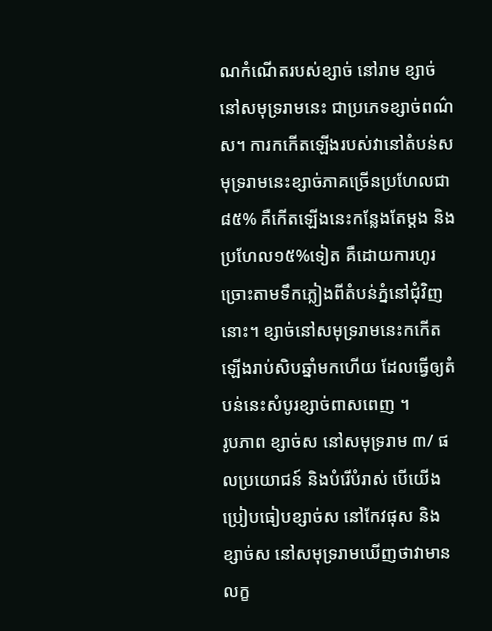ណកំណើតរបស់ខ្សាច់ នៅរាម ខ្សាច់នៅសមុទ្ររាមនេះ ជាប្រភេទខ្សាច់ពណ៌ស។ ការកកើតឡើងរបស់វានៅតំបន់សមុទ្ររាមនេះខ្សាច់ភាគច្រើនប្រហែលជា៨៥% គឺកើតឡើងនេះកន្លែងតែម្តង និងប្រហែល១៥%ទៀត គឺដោយការហូរច្រោះតាមទឹកភ្លៀងពីតំបន់ភ្នំនៅជុំវិញនោះ។ ខ្សាច់នៅសមុទ្ររាមនេះកកើតឡើងរាប់សិបឆ្នាំមកហើយ ដែលធ្វើឲ្យតំបន់នេះសំបូរខ្សាច់ពាសពេញ ។
រូបភាព ខ្សាច់ស នៅសមុទ្ររាម ៣/ ផលប្រយោជន៍ និងបំរើបំរាស់ បើយើងប្រៀបធៀបខ្សាច់ស នៅកែវផុស និងខ្សាច់ស នៅសមុទ្ររាមឃើញថាវាមានលក្ខ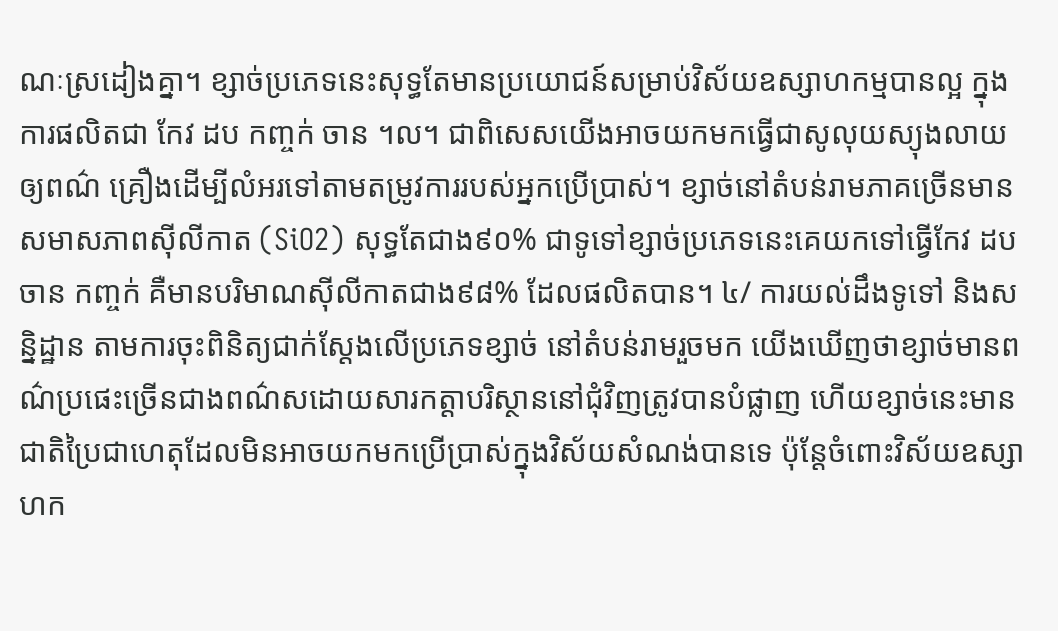ណៈស្រដៀងគ្នា។ ខ្សាច់ប្រភេទនេះសុទ្ធតែមានប្រយោជន៍សម្រាប់វិស័យឧស្សាហកម្មបានល្អ ក្នុងការផលិតជា កែវ ដប កញ្ចក់ ចាន ។ល។ ជាពិសេសយើងអាចយកមកធ្វើជាសូលុយស្យុងលាយឲ្យពណ៌ គ្រឿងដើម្បីលំអរទៅតាមតម្រូវការរបស់អ្នកប្រើប្រាស់។ ខ្សាច់នៅតំបន់រាមភាគច្រើនមានសមាសភាពស៊ីលីកាត (SiO2) សុទ្ធតែជាង៩០% ជាទូទៅខ្សាច់ប្រភេទនេះគេយកទៅធ្វើកែវ ដប ចាន កញ្ចក់ គឺមានបរិមាណស៊ីលីកាតជាង៩៨% ដែលផលិតបាន។ ៤/ ការយល់ដឹងទូទៅ និងសន្និដ្ឋាន តាមការចុះពិនិត្យជាក់ស្តែងលើប្រភេទខ្សាច់ នៅតំបន់រាមរួចមក យើងឃើញថាខ្សាច់មានពណ៌ប្រផេះច្រើនជាងពណ៌សដោយសារកត្តាបរិស្ថាននៅជុំវិញត្រូវបានបំផ្លាញ ហើយខ្សាច់នេះមានជាតិប្រៃជាហេតុដែលមិនអាចយកមកប្រើប្រាស់ក្នុងវិស័យសំណង់បានទេ ប៉ុន្តែចំពោះវិស័យឧស្សាហក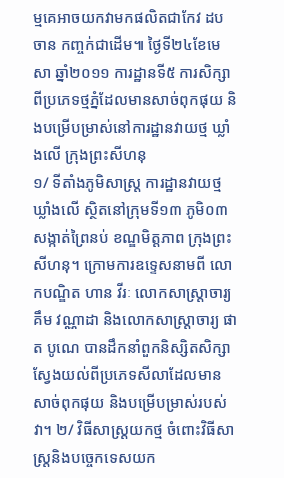ម្មគេអាចយកវាមកផលិតជាកែវ ដប ចាន កញ្ចក់ជាដើម៕ ថ្ងៃទី២៤ខែមេសា ឆ្នាំ២០១១ ការដ្ឋានទី៥ ការសិក្សាពីប្រភេទថ្មភ្នំដែលមានសាច់ពុកផុយ និងបម្រើបម្រាស់នៅការដ្ឋានវាយថ្ម ឃ្លាំងលើ ក្រុងព្រះសីហនុ
១/ ទីតាំងភូមិសាស្រ្ត ការដ្ឋានវាយថ្ម ឃ្លាំងលើ ស្ថិតនៅក្រុមទី១៣ ភូមិ០៣ សង្កាត់ព្រៃនប់ ខណ្ឌមិត្តភាព ក្រុងព្រះសីហនុ។ ក្រោមការឧទ្ទេសនាមពី លោកបណ្ឌិត ហាន វីរៈ លោកសាស្រ្តាចារ្យ គឹម វណ្ណាដា និងលោកសាស្រ្តាចារ្យ ផាត បូណេ បានដឹកនាំពួកនិស្សិតសិក្សាស្វែងយល់ពីប្រភេទសីលាដែលមានសាច់ពុកផុយ និងបម្រើបម្រាស់របស់វា។ ២/ វិធីសាស្ត្រយកថ្ម ចំពោះវិធីសាស្ត្រនិងបច្ចេកទេសយក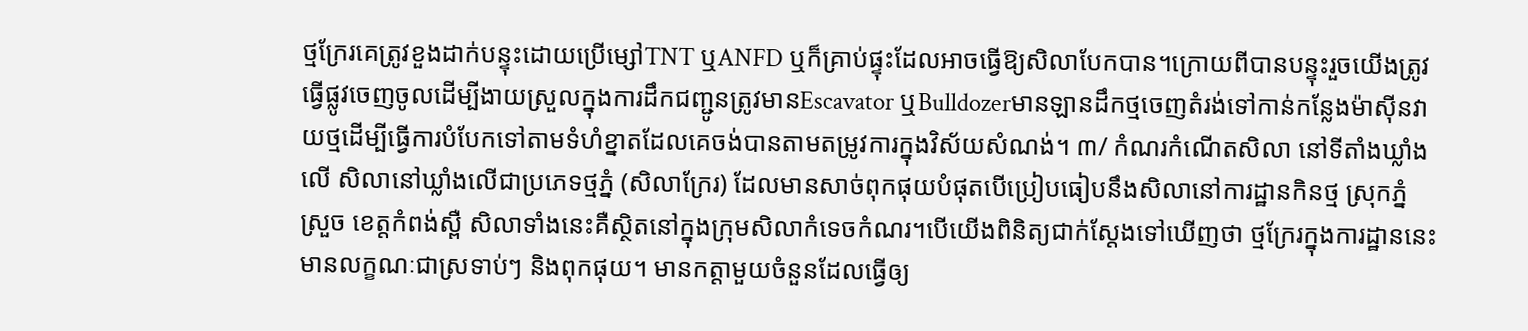ថ្មក្រែរគេត្រូវខួងដាក់បន្ទុះដោយប្រើម្សៅTNT ឬANFD ឬក៏គ្រាប់ផ្ទុះដែលអាចធ្វើឱ្យសិលាបែកបាន។ក្រោយពីបានបន្ទុះរួចយើងត្រូវធ្វើផ្លូវចេញចូលដើម្បីងាយស្រួលក្នុងការដឹកជញ្ជូនត្រូវមានEscavator ឬBulldozerមានឡានដឹកថ្មចេញតំរង់ទៅកាន់កន្លែងម៉ាស៊ីនវាយថ្មដើម្បីធ្វើការបំបែកទៅតាមទំហំខ្នាតដែលគេចង់បានតាមតម្រូវការក្នុងវិស័យសំណង់។ ៣/ កំណរកំណើតសិលា នៅទីតាំងឃ្លាំងលើ សិលានៅឃ្លាំងលើជាប្រភេទថ្មភ្នំ (សិលាក្រែរ) ដែលមានសាច់ពុកផុយបំផុតបើប្រៀបធៀបនឹងសិលានៅការដ្ឋានកិនថ្ម ស្រុកភ្នំស្រួច ខេត្តកំពង់ស្ពឺ សិលាទាំងនេះគឺស្ថិតនៅក្នុងក្រុមសិលាកំទេចកំណរ។បើយើងពិនិត្យជាក់ស្តែងទៅឃើញថា ថ្មក្រែរក្នុងការដ្ឋាននេះមានលក្ខណៈជាស្រទាប់ៗ និងពុកផុយ។ មានកត្តាមួយចំនួនដែលធ្វើឲ្យ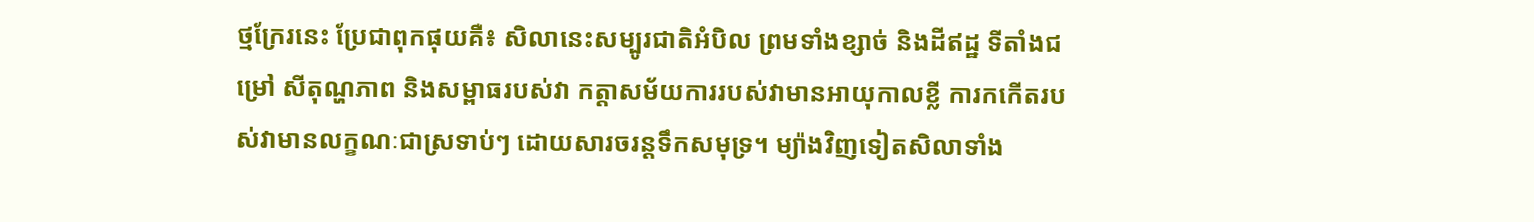ថ្មក្រែរនេះ ប្រែជាពុកផុយគឺ៖ សិលានេះសម្បូរជាតិអំបិល ព្រមទាំងខ្សាច់ និងដីឥដ្ឋ ទីតាំងជម្រៅ សីតុណ្ហភាព និងសម្ពាធរបស់វា កត្តាសម័យការរបស់វាមានអាយុកាលខ្លី ការកកើតរបស់វាមានលក្ខណៈជាស្រទាប់ៗ ដោយសារចរន្តទឹកសមុទ្រ។ ម្យ៉ាងវិញទៀតសិលាទាំង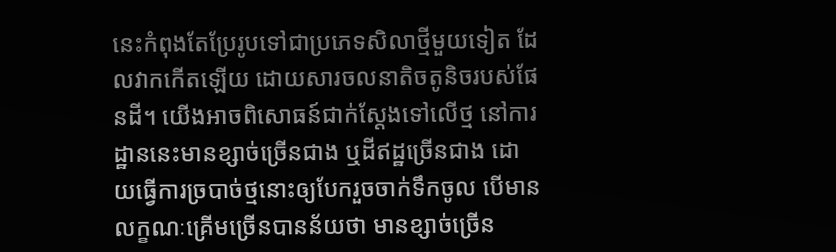នេះកំពុងតែប្រែរូបទៅជាប្រភេទសិលាថ្មីមួយទៀត ដែលវាកកើតឡើយ ដោយសារចលនាតិចតូនិចរបស់ផែនដី។ យើងអាចពិសោធន៍ជាក់ស្តែងទៅលើថ្ម នៅការដ្ឋាននេះមានខ្សាច់ច្រើនជាង ឬដីឥដ្ឋច្រើនជាង ដោយធ្វើការច្របាច់ថ្មនោះឲ្យបែករួចចាក់ទឹកចូល បើមានលក្ខណៈគ្រើមច្រើនបានន័យថា មានខ្សាច់ច្រើន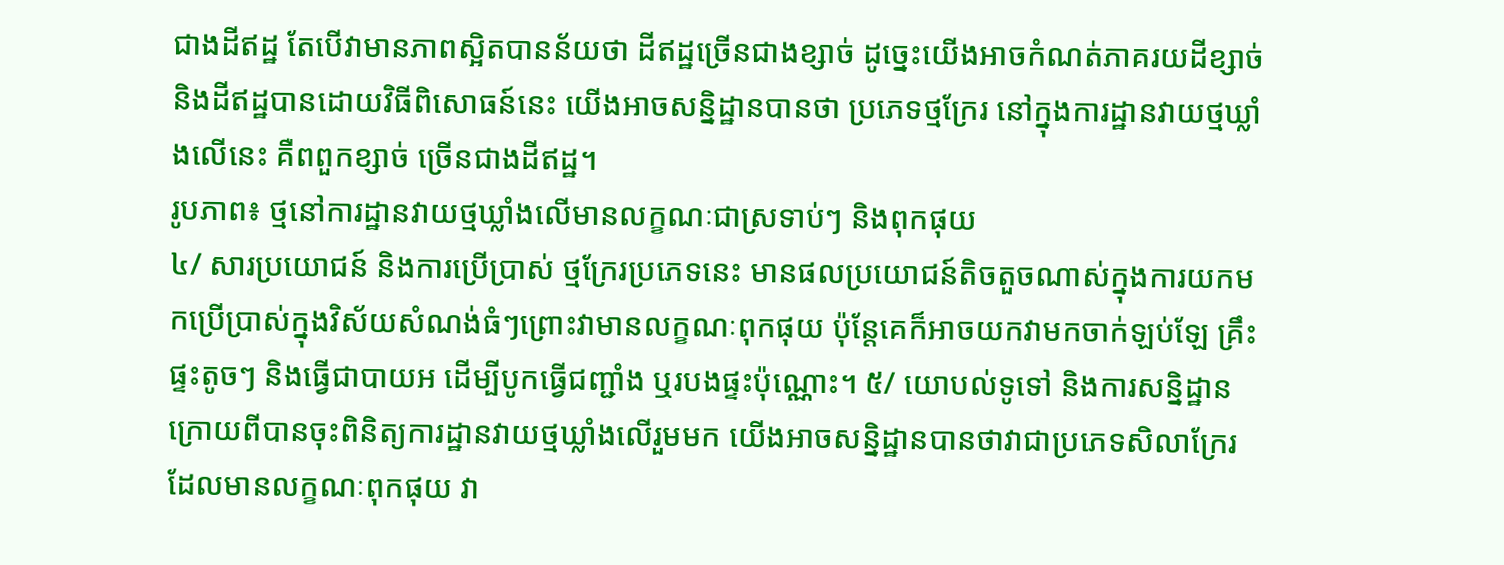ជាងដីឥដ្ឋ តែបើវាមានភាពស្អិតបានន័យថា ដីឥដ្ឋច្រើនជាងខ្សាច់ ដូច្នេះយើងអាចកំណត់ភាគរយដីខ្សាច់ និងដីឥដ្ឋបានដោយវិធីពិសោធន៍នេះ យើងអាចសន្និដ្ឋានបានថា ប្រភេទថ្មក្រែរ នៅក្នុងការដ្ឋានវាយថ្មឃ្លាំងលើនេះ គឺពពួកខ្សាច់ ច្រើនជាងដីឥដ្ឋ។
រូបភាព៖ ថ្មនៅការដ្ឋានវាយថ្មឃ្លាំងលើមានលក្ខណៈជាស្រទាប់ៗ និងពុកផុយ
៤/ សារប្រយោជន៍ និងការប្រើប្រាស់ ថ្មក្រែរប្រភេទនេះ មានផលប្រយោជន៍តិចតួចណាស់ក្នុងការយកមកប្រើប្រាស់ក្នុងវិស័យសំណង់ធំៗព្រោះវាមានលក្ខណៈពុកផុយ ប៉ុន្តែគេក៏អាចយកវាមកចាក់ឡប់ឡែ គ្រឹះផ្ទះតូចៗ និងធ្វើជាបាយអ ដើម្បីបូកធ្វើជញ្ជាំង ឬរបងផ្ទះប៉ុណ្ណោះ។ ៥/ យោបល់ទូទៅ និងការសន្និដ្ឋាន ក្រោយពីបានចុះពិនិត្យការដ្ឋានវាយថ្មឃ្លាំងលើរួមមក យើងអាចសន្និដ្ឋានបានថាវាជាប្រភេទសិលាក្រែរ ដែលមានលក្ខណៈពុកផុយ វា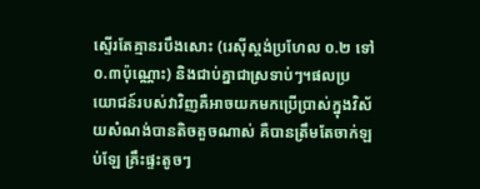ស្ទើរតែគ្មានរបឹងសោះ (រេស៊ីស្តង់ប្រហែល ០.២ ទៅ០.៣ប៉ុណ្ណោះ) និងជាប់គ្នាជាស្រទាប់ៗ។ផលប្រយោជន៍របស់វាវិញគឺអាចយកមកប្រើប្រាស់ក្នុងវិស័យសំណង់បានតិចតួចណាស់ គឺបានត្រឹមតែចាក់ឡប់ឡែ គ្រឹះផ្ទះតូចៗ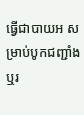ធ្វើជាបាយអ សម្រាប់បូកជញ្ជាំង ឬរ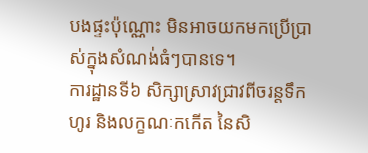បងផ្ទះប៉ុណ្ណោះ មិនអាចយកមកប្រើប្រាស់ក្នុងសំណង់ធំៗបានទេ។
ការដ្ឋានទី៦ សិក្សាស្រាវជ្រាវពីចរន្តទឹកហូរ និងលក្ខណៈកកើត នៃសិ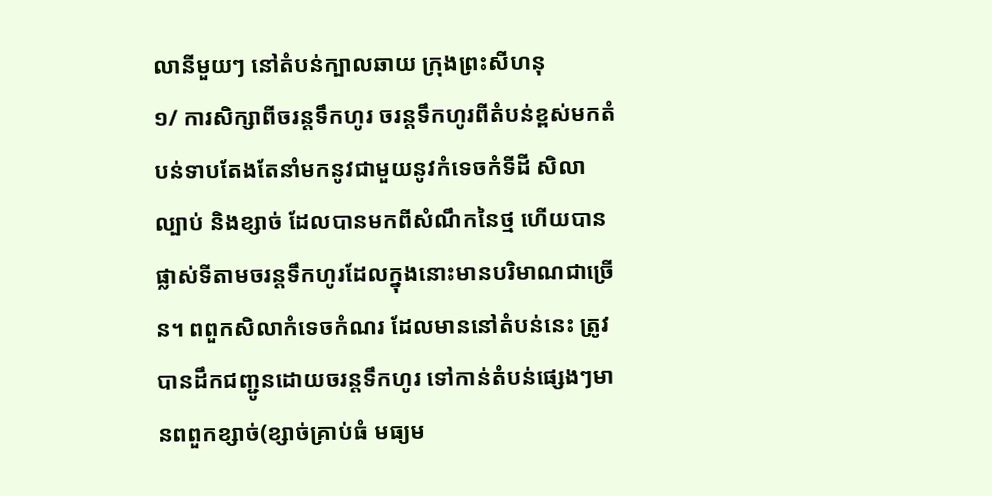លានីមួយៗ នៅតំបន់ក្បាលឆាយ ក្រុងព្រះសីហនុ
១/ ការសិក្សាពីចរន្តទឹកហូរ ចរន្តទឹកហូរពីតំបន់ខ្ពស់មកតំបន់ទាបតែងតែនាំមកនូវជាមួយនូវកំទេចកំទីដី សិលា ល្បាប់ និងខ្សាច់ ដែលបានមកពីសំណឹកនៃថ្ម ហើយបានផ្លាស់ទីតាមចរន្តទឹកហូរដែលក្នុងនោះមានបរិមាណជាច្រើន។ ពពួកសិលាកំទេចកំណរ ដែលមាននៅតំបន់នេះ ត្រូវបានដឹកជញ្ជូនដោយចរន្តទឹកហូរ ទៅកាន់តំបន់ផ្សេងៗមានពពួកខ្សាច់(ខ្សាច់គ្រាប់ធំ មធ្យម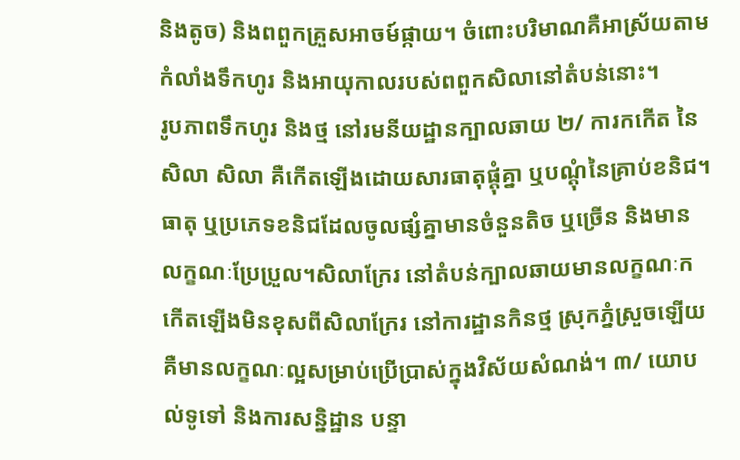និងតូច) និងពពួកគ្រួសអាចម៍ផ្កាយ។ ចំពោះបរិមាណគឺអាស្រ័យតាមកំលាំងទឹកហូរ និងអាយុកាលរបស់ពពួកសិលានៅតំបន់នោះ។
រូបភាពទឹកហូរ និងថ្ម នៅរមនីយដ្ឋានក្បាលឆាយ ២/ ការកកើត នៃសិលា សិលា គឺកើតឡើងដោយសារធាតុផ្តុំគ្នា ឬបណ្តុំនៃគ្រាប់ខនិជ។ ធាតុ ឬប្រភេទខនិជដែលចូលផ្សំគ្នាមានចំនួនតិច ឬច្រើន និងមានលក្ខណៈប្រែប្រួល។សិលាក្រែរ នៅតំបន់ក្បាលឆាយមានលក្ខណៈកកើតឡើងមិនខុសពីសិលាក្រែរ នៅការដ្ឋានកិនថ្ម ស្រុកភ្នំស្រួចឡើយ គឺមានលក្ខណៈល្អសម្រាប់ប្រើប្រាស់ក្នុងវិស័យសំណង់។ ៣/ យោបល់ទូទៅ និងការសន្និដ្ឋាន បន្ទា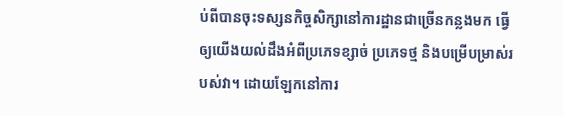ប់ពីបានចុះទស្សនកិច្ចសិក្សានៅការដ្ឋានជាច្រើនកន្លងមក ធ្វើឲ្យយើងយល់ដឹងអំពីប្រភេទខ្សាច់ ប្រភេទថ្ម និងបម្រើបម្រាស់របស់វា។ ដោយឡែកនៅការ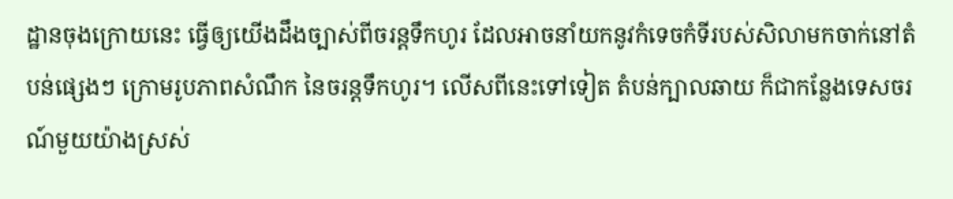ដ្ឋានចុងក្រោយនេះ ធ្វើឲ្យយើងដឹងច្បាស់ពីចរន្តទឹកហូរ ដែលអាចនាំយកនូវកំទេចកំទីរបស់សិលាមកចាក់នៅតំបន់ផ្សេងៗ ក្រោមរូបភាពសំណឹក នៃចរន្តទឹកហូរ។ លើសពីនេះទៅទៀត តំបន់ក្បាលឆាយ ក៏ជាកន្លែងទេសចរណ៍មួយយ៉ាងស្រស់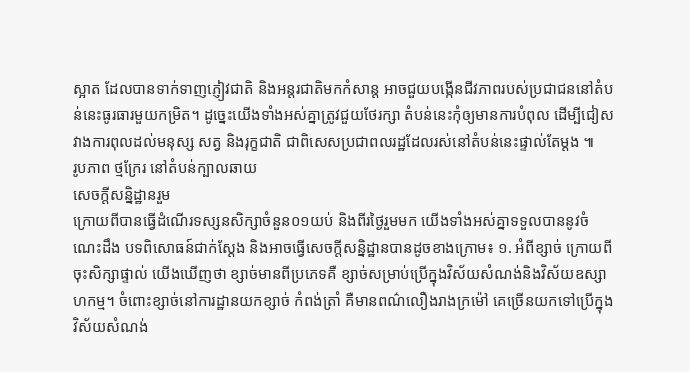ស្អាត ដែលបានទាក់ទាញភ្ញៀវជាតិ និងអន្តរជាតិមកកំសាន្ត អាចជួយបង្កើនជីវភាពរបស់ប្រជាជននៅតំបន់នេះធូរធារមួយកម្រិត។ ដូច្នេះយើងទាំងអស់គ្នាត្រូវជួយថែរក្សា តំបន់នេះកុំឲ្យមានការបំពុល ដើម្បីជៀសវាងការពុលដល់មនុស្ស សត្វ និងរុក្ខជាតិ ជាពិសេសប្រជាពលរដ្ឋដែលរស់នៅតំបន់នេះផ្ទាល់តែម្តង ៕
រូបភាព ថ្មក្រែរ នៅតំបន់ក្បាលឆាយ
សេចក្តីសន្និដ្ឋានរួម
ក្រោយពីបានធ្វើដំណើរទស្សនសិក្សាចំនួន០១យប់ និងពីរថ្ងៃរួមមក យើងទាំងអស់គ្នាទទួលបាននូវចំណេះដឹង បទពិសោធន៍ជាក់ស្តែង និងអាចធ្វើសេចក្តីសន្និដ្ឋានបានដូចខាងក្រោម៖ ១. អំពីខ្សាច់ ក្រោយពីចុះសិក្សាផ្ទាល់ យើងឃើញថា ខ្សាច់មានពីប្រភេទគឺ ខ្សាច់សម្រាប់ប្រើក្នុងវិស័យសំណង់និងវិស័យឧស្សាហកម្ម។ ចំពោះខ្សាច់នៅការដ្ឋានយកខ្សាច់ កំពង់ត្រាំ គឺមានពណ៌លឿងរាងក្រម៉ៅ គេច្រើនយកទៅប្រើក្នុងវិស័យសំណង់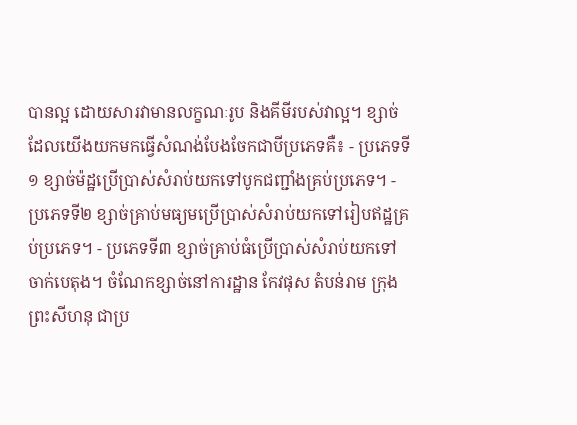បានល្អ ដោយសារវាមានលក្ខណៈរូប និងគីមីរបស់វាល្អ។ ខ្សាច់ដែលយើងយកមកធ្វើសំណង់បែងចែកជាបីប្រភេទគឺ៖ - ប្រភេទទី១ ខ្សាច់ម៉ដ្ឋប្រើប្រាស់សំរាប់យកទៅបូកជញ្ជាំងគ្រប់ប្រភេទ។ - ប្រភេទទី២ ខ្សាច់គ្រាប់មធ្យមប្រើប្រាស់សំរាប់យកទៅរៀបឥដ្ឋគ្រប់ប្រភេទ។ - ប្រភេទទី៣ ខ្សាច់គ្រាប់ធំប្រើប្រាស់សំរាប់យកទៅចាក់បេតុង។ ចំណែកខ្សាច់នៅការដ្ឋាន កែវផុស តំបន់រាម ក្រុងព្រះសីហនុ ជាប្រ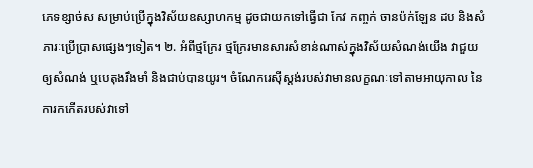ភេទខ្សាច់ស សម្រាប់ប្រើក្នុងវិស័យឧស្សាហកម្ម ដូចជាយកទៅធ្វើជា កែវ កញ្ចក់ ចានប៉ក់ឡែន ដប និងសំភារៈប្រើប្រាសផ្សេងៗទៀត។ ២. អំពីថ្មក្រែរ ថ្មក្រែរមានសារសំខាន់ណាស់ក្នុងវិស័យសំណង់យើង វាជួយឲ្យសំណង់ ឬបេតុងរឹងមាំ និងជាប់បានយូរ។ ចំណែករេស៊ីស្តង់របស់វាមានលក្ខណៈទៅតាមអាយុកាល នៃការកកើតរបស់វាទៅ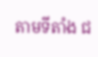តាមទីតាំង ជ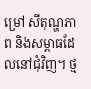ម្រៅ សីតុណ្ហភាព និងសម្ពាធដែលនៅជុំវិញ។ ថ្ម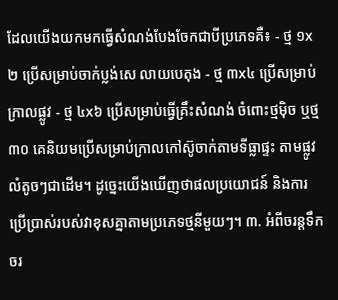ដែលយើងយកមកធ្វើសំណង់បែងចែកជាបីប្រភេទគឺ៖ - ថ្ម ១x២ ប្រើសម្រាប់ចាក់ប្លង់សេ លាយបេតុង - ថ្ម ៣x៤ ប្រើសម្រាប់ក្រាលផ្លូវ - ថ្ម ៤x៦ ប្រើសម្រាប់ធ្វើគ្រឹះសំណង់ ចំពោះថ្មម៉ិច ឬថ្ម៣០ គេនិយមប្រើសម្រាប់ក្រាលកៅស៊ូចាក់តាមទីធ្លាផ្ទះ តាមផ្លូវលំតូចៗជាដើម។ ដូច្នេះយើងឃើញថាផលប្រយោជន៍ និងការប្រើប្រាស់របស់វាខុសគ្នាតាមប្រភេទថ្មនីមួយៗ។ ៣. អំពីចរន្តទឹក ចរ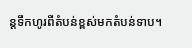ន្តទឹកហូរពីតំបន់ខ្ពស់មកតំបន់ទាប។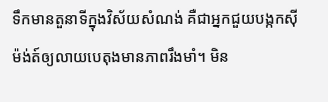ទឹកមានតួនាទីក្នុងវិស័យសំណង់ គឺជាអ្នកជួយបង្កកស៊ីម៉ង់ត៍ឲ្យលាយបេតុងមានភាពរឹងមាំ។ មិន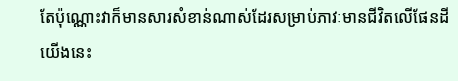តែប៉ុណ្ណោះវាក៏មានសារសំខាន់ណាស់ដែរសម្រាប់ភាវៈមានជីវិតលើផែនដីយើងនេះ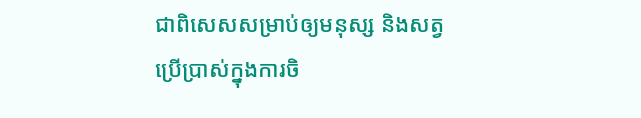ជាពិសេសសម្រាប់ឲ្យមនុស្ស និងសត្វប្រើប្រាស់ក្នុងការចិ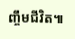ញ្ចឹមជីវិត៕